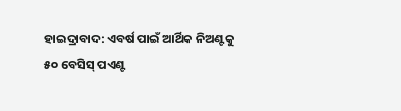ହାଇଦ୍ରାବାଦ: ଏବର୍ଷ ପାଇଁ ଆର୍ଥିକ ନିଅଣ୍ଟକୁ ୫୦ ବେସିସ୍ ପଏଣ୍ଟ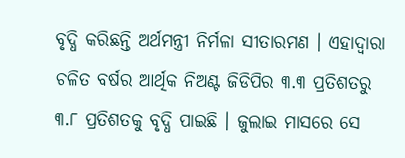ବୃଦ୍ଧି କରିଛନ୍ତି ଅର୍ଥମନ୍ତ୍ରୀ ନିର୍ମଳା ସୀତାରମଣ । ଏହାଦ୍ଵାରା ଚଳିତ ବର୍ଷର ଆର୍ଥିକ ନିଅଣ୍ଟ ଜିଡିପିର ୩.୩ ପ୍ରତିଶତରୁ ୩.୮ ପ୍ରତିଶତକୁ ବୃଦ୍ଧି ପାଇଛି । ଜୁଲାଇ ମାସରେ ସେ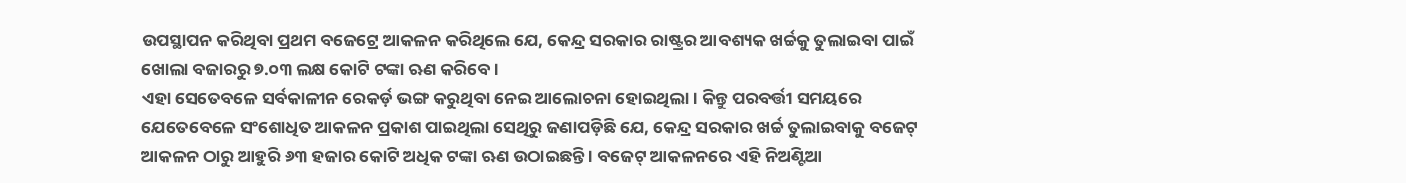ଉପସ୍ଥାପନ କରିଥିବା ପ୍ରଥମ ବଜେଟ୍ରେ ଆକଳନ କରିଥିଲେ ଯେ, କେନ୍ଦ୍ର ସରକାର ରାଷ୍ଟ୍ରର ଆବଶ୍ୟକ ଖର୍ଚ୍ଚକୁ ତୁଲାଇବା ପାଇଁ ଖୋଲା ବଜାରରୁ ୭.୦୩ ଲକ୍ଷ କୋଟି ଟଙ୍କା ଋଣ କରିବେ।
ଏହା ସେତେବଳେ ସର୍ବକାଳୀନ ରେକର୍ଡ଼ ଭଙ୍ଗ କରୁଥିବା ନେଇ ଆଲୋଚନା ହୋଇଥିଲା। କିନ୍ତୁ ପରବର୍ତ୍ତୀ ସମୟରେ ଯେତେବେଳେ ସଂଶୋଧିତ ଆକଳନ ପ୍ରକାଶ ପାଇଥିଲା ସେଥିରୁ ଜଣାପଡ଼ିଛି ଯେ, କେନ୍ଦ୍ର ସରକାର ଖର୍ଚ୍ଚ ତୁଲାଇବାକୁ ବଜେଟ୍ ଆକଳନ ଠାରୁ ଆହୁରି ୬୩ ହଜାର କୋଟି ଅଧିକ ଟଙ୍କା ଋଣ ଉଠାଇଛନ୍ତି । ବଜେଟ୍ ଆକଳନରେ ଏହି ନିଅଣ୍ଟିଆ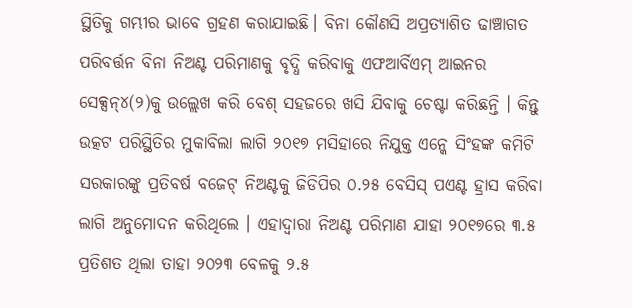ସ୍ଥିତିକୁ ଗମ୍ଭୀର ଭାବେ ଗ୍ରହଣ କରାଯାଇଛି। ବିନା କୌଣସି ଅପ୍ରତ୍ୟାଶିତ ଢାଞ୍ଚାଗତ ପରିବର୍ତ୍ତନ ବିନା ନିଅଣ୍ଟ ପରିମାଣକୁ ବୃଦ୍ଧି କରିବାକୁ ଏଫଆର୍ବିଏମ୍ ଆଇନର ସେକ୍ସନ୍୪(୨)କୁ ଉଲ୍ଲେଖ କରି ବେଶ୍ ସହଜରେ ଖସି ଯିବାକୁ ଚେଷ୍ଟା କରିଛନ୍ତି । କିନ୍ତୁ ଉତ୍କଟ ପରିସ୍ଥିତିର ମୁକାବିଲା ଲାଗି ୨୦୧୭ ମସିହାରେ ନିଯୁକ୍ତ ଏନ୍କେ ସିଂହଙ୍କ କମିଟି ସରକାରଙ୍କୁ ପ୍ରତିବର୍ଷ ବଜେଟ୍ ନିଅଣ୍ଟକୁ ଜିଡିପିର ୦.୨୫ ବେସିସ୍ ପଏଣ୍ଟ ହ୍ରାସ କରିବା ଲାଗି ଅନୁମୋଦନ କରିଥିଲେ । ଏହାଦ୍ଵାରା ନିଅଣ୍ଟ ପରିମାଣ ଯାହା ୨୦୧୭ରେ ୩.୫ ପ୍ରତିଶତ ଥିଲା ତାହା ୨୦୨୩ ବେଳକୁ ୨.୫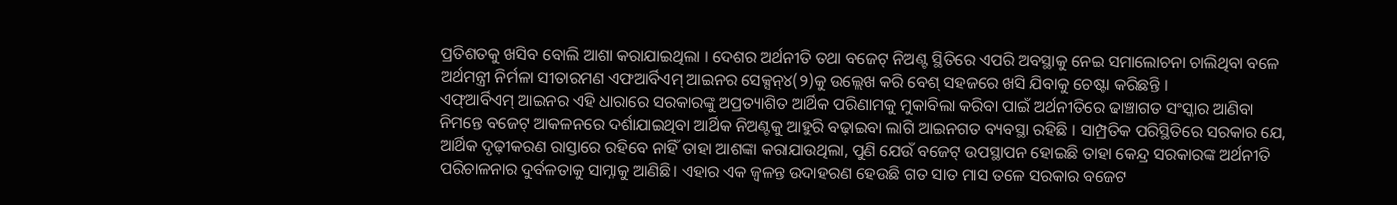ପ୍ରତିଶତକୁ ଖସିବ ବୋଲି ଆଶା କରାଯାଇଥିଲା । ଦେଶର ଅର୍ଥନୀତି ତଥା ବଜେଟ୍ ନିଅଣ୍ଟ ସ୍ଥିତିରେ ଏପରି ଅବସ୍ଥାକୁ ନେଇ ସମାଲୋଚନା ଚାଲିଥିବା ବଳେ ଅର୍ଥମନ୍ତ୍ରୀ ନିର୍ମଳା ସୀତାରମଣ ଏଫଆର୍ବିଏମ୍ ଆଇନର ସେକ୍ସନ୍୪(୨)କୁ ଉଲ୍ଲେଖ କରି ବେଶ୍ ସହଜରେ ଖସି ଯିବାକୁ ଚେଷ୍ଟା କରିଛନ୍ତି ।
ଏଫ୍ଆର୍ବିଏମ୍ ଆଇନର ଏହି ଧାରାରେ ସରକାରଙ୍କୁ ଅପ୍ରତ୍ୟାଶିତ ଆର୍ଥିକ ପରିଣାମକୁ ମୁକାବିଲା କରିବା ପାଇଁ ଅର୍ଥନୀତିରେ ଢାଞ୍ଚାଗତ ସଂସ୍କାର ଆଣିବା ନିମନ୍ତେ ବଜେଟ୍ ଆକଳନରେ ଦର୍ଶାଯାଇଥିବା ଆର୍ଥିକ ନିଅଣ୍ଟକୁ ଆହୁରି ବଢ଼ାଇବା ଲାଗି ଆଇନଗତ ବ୍ୟବସ୍ଥା ରହିଛି । ସାମ୍ପ୍ରତିକ ପରିସ୍ଥିତିରେ ସରକାର ଯେ, ଆର୍ଥିକ ଦୃଢ଼ୀକରଣ ରାସ୍ତାରେ ରହିବେ ନାହିଁ ତାହା ଆଶଙ୍କା କରାଯାଉଥିଲା, ପୁଣି ଯେଉଁ ବଜେଟ୍ ଉପସ୍ଥାପନ ହୋଇଛି ତାହା କେନ୍ଦ୍ର ସରକାରଙ୍କ ଅର୍ଥନୀତି ପରିଚାଳନାର ଦୁର୍ବଳତାକୁ ସାମ୍ନାକୁ ଆଣିଛି। ଏହାର ଏକ ଜ୍ବଳନ୍ତ ଉଦାହରଣ ହେଉଛି ଗତ ସାତ ମାସ ତଳେ ସରକାର ବଜେଟ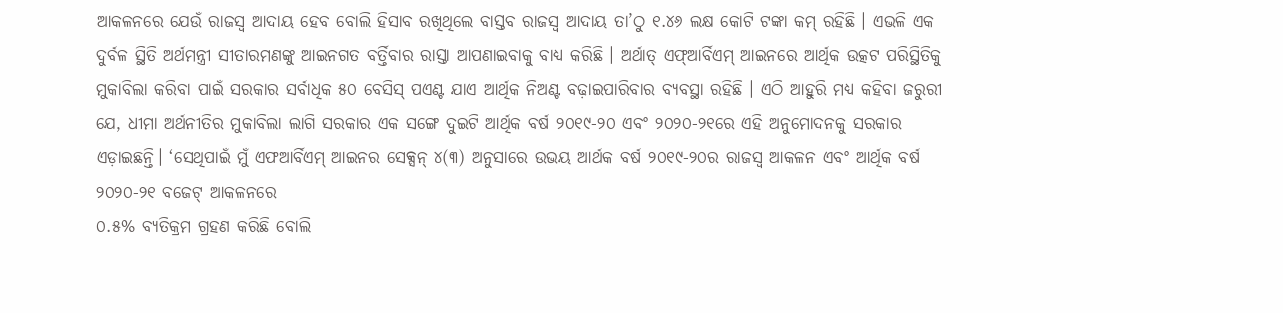ଆକଳନରେ ଯେଉଁ ରାଜସ୍ଵ ଆଦାୟ ହେବ ବୋଲି ହିସାବ ରଖିଥିଲେ ବାସ୍ତବ ରାଜସ୍ଵ ଆଦାୟ ତା’ଠୁ ୧.୪୬ ଲକ୍ଷ କୋଟି ଟଙ୍କା କମ୍ ରହିଛି । ଏଭଳି ଏକ ଦୁର୍ବଳ ସ୍ଥିତି ଅର୍ଥମନ୍ତ୍ରୀ ସୀତାରମଣଙ୍କୁ ଆଇନଗତ ବର୍ତ୍ତିବାର ରାସ୍ତା ଆପଣାଇବାକୁ ବାଧ୍ୟ କରିଛି । ଅର୍ଥାତ୍ ଏଫ୍ଆର୍ବିଏମ୍ ଆଇନରେ ଆର୍ଥିକ ଉତ୍କଟ ପରିସ୍ଥିତିକୁ ମୁକାବିଲା କରିବା ପାଇଁ ସରକାର ସର୍ବାଧିକ ୫୦ ବେସିସ୍ ପଏଣ୍ଟ ଯାଏ ଆର୍ଥିକ ନିଅଣ୍ଟ ବଢ଼ାଇପାରିବାର ବ୍ୟବସ୍ଥା ରହିଛି । ଏଠି ଆହୁରି ମଧ୍ୟ କହିବା ଜରୁରୀ ଯେ, ଧୀମା ଅର୍ଥନୀତିର ମୁକାବିଲା ଲାଗି ସରକାର ଏକ ସଙ୍ଗେ ଦୁଇଟି ଆର୍ଥିକ ବର୍ଷ ୨୦୧୯-୨୦ ଏବଂ ୨୦୨୦-୨୧ରେ ଏହି ଅନୁମୋଦନକୁ ସରକାର ଏଡ଼ାଇଛନ୍ତି। ‘ସେଥିପାଇଁ ମୁଁ ଏଫଆର୍ବିଏମ୍ ଆଇନର ସେକ୍ସନ୍ ୪(୩) ଅନୁସାରେ ଉଭୟ ଆର୍ଥକ ବର୍ଷ ୨୦୧୯-୨୦ର ରାଜସ୍ଵ ଆକଳନ ଏବଂ ଆର୍ଥିକ ବର୍ଷ ୨୦୨୦-୨୧ ବଜେଟ୍ ଆକଳନରେ
୦.୫% ବ୍ୟତିକ୍ରମ ଗ୍ରହଣ କରିଛି ବୋଲି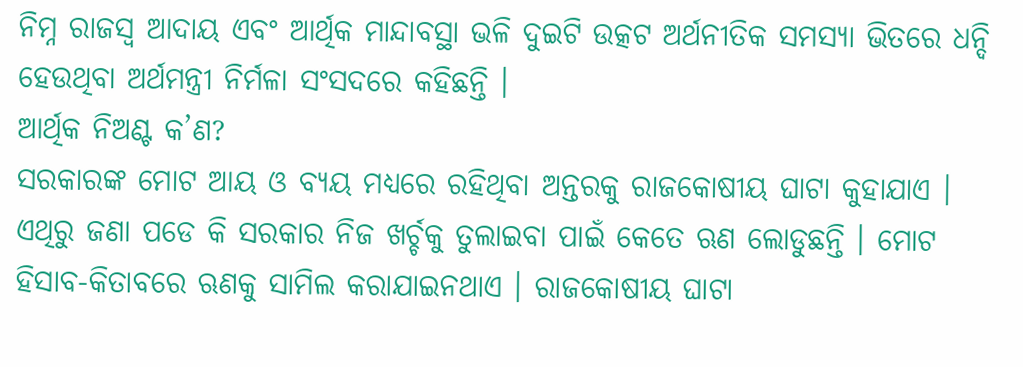ନିମ୍ନ ରାଜସ୍ଵ ଆଦାୟ ଏବଂ ଆର୍ଥିକ ମାନ୍ଦାବସ୍ଥା ଭଳି ଦୁଇଟି ଉତ୍କଟ ଅର୍ଥନୀତିକ ସମସ୍ୟା ଭିତରେ ଧନ୍ଦି ହେଉଥିବା ଅର୍ଥମନ୍ତ୍ରୀ ନିର୍ମଳା ସଂସଦରେ କହିଛନ୍ତି ।
ଆର୍ଥିକ ନିଅଣ୍ଟ କ’ଣ?
ସରକାରଙ୍କ ମୋଟ ଆୟ ଓ ବ୍ୟୟ ମଧ୍ୟରେ ରହିଥିବା ଅନ୍ତରକୁ ରାଜକୋଷୀୟ ଘାଟା କୁହାଯାଏ । ଏଥିରୁ ଜଣା ପଡେ କି ସରକାର ନିଜ ଖର୍ଚ୍ଚକୁ ତୁଲାଇବା ପାଇଁ କେତେ ଋଣ ଲୋଡୁଛନ୍ତି । ମୋଟ ହିସାବ-କିତାବରେ ଋଣକୁ ସାମିଲ କରାଯାଇନଥାଏ । ରାଜକୋଷୀୟ ଘାଟା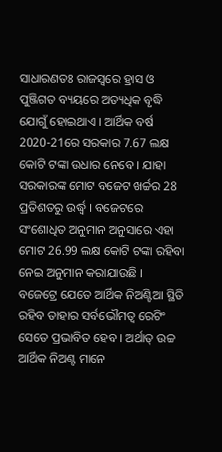ସାଧାରଣତଃ ରାଜସ୍ବରେ ହ୍ରାସ ଓ ପୁଞ୍ଜିଗତ ବ୍ୟୟରେ ଅତ୍ୟଧିକ ବୃଦ୍ଧି ଯୋଗୁଁ ହୋଇଥାଏ । ଆର୍ଥିକ ବର୍ଷ 2020-21ରେ ସରକାର 7.67 ଲକ୍ଷ କୋଟି ଟଙ୍କା ଉଧାର ନେବେ । ଯାହା ସରକାରଙ୍କ ମୋଟ ବଜେଟ ଖର୍ଚ୍ଚର 28 ପ୍ରତିଶତରୁ ଉର୍ଦ୍ଧ୍ବ । ବଜେଟରେ ସଂଶୋଧିତ ଅନୁମାନ ଅନୁସାରେ ଏହା ମୋଟ 26.99 ଲକ୍ଷ କୋଟି ଟଙ୍କା ରହିବା ନେଇ ଅନୁମାନ କରାଯାଉଛି ।
ବଜେଟ୍ରେ ଯେତେ ଆର୍ଥିକ ନିଅଣ୍ଟିଆ ସ୍ଥିତି ରହିବ ତାହାର ସର୍ବଭୌମତ୍ବ ରେଟିଂ ସେତେ ପ୍ରଭାବିତ ହେବ । ଅର୍ଥାତ୍ ଉଚ୍ଚ ଆର୍ଥିକ ନିଅଣ୍ଟ ମାନେ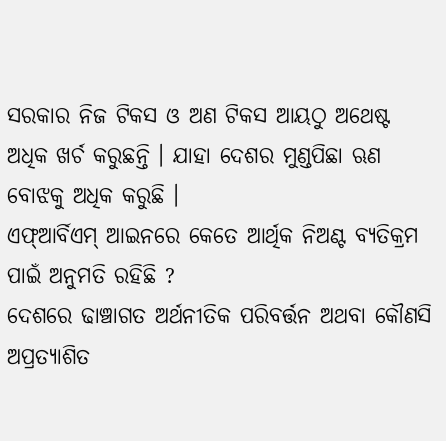ସରକାର ନିଜ ଟିକସ ଓ ଅଣ ଟିକସ ଆୟଠୁ ଅଥେଷ୍ଟ ଅଧିକ ଖର୍ଚ କରୁଛନ୍ତି । ଯାହା ଦେଶର ମୁଣ୍ଡପିଛା ଋଣ ବୋଝକୁ ଅଧିକ କରୁଛି ।
ଏଫ୍ଆର୍ବିଏମ୍ ଆଇନରେ କେତେ ଆର୍ଥିକ ନିଅଣ୍ଟ ବ୍ୟତିକ୍ରମ ପାଇଁ ଅନୁମତି ରହିଛି ?
ଦେଶରେ ଢାଞ୍ଚାଗତ ଅର୍ଥନୀତିକ ପରିବର୍ତ୍ତନ ଅଥବା କୌଣସି ଅପ୍ରତ୍ୟାଶିତ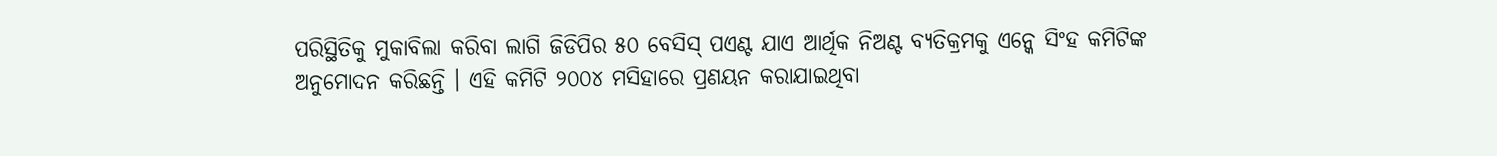ପରିସ୍ଥିତିକୁ ମୁକାବିଲା କରିବା ଲାଗି ଜିଡିପିର ୫୦ ବେସିସ୍ ପଏଣ୍ଟ ଯାଏ ଆର୍ଥିକ ନିଅଣ୍ଟ ବ୍ୟତିକ୍ରମକୁ ଏନ୍କେ ସିଂହ କମିଟିଙ୍କ ଅନୁମୋଦନ କରିଛନ୍ତି । ଏହି କମିଟି ୨୦୦୪ ମସିହାରେ ପ୍ରଣୟନ କରାଯାଇଥିବା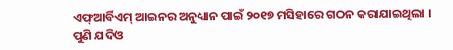ଏଫ୍ଆର୍ବିଏମ୍ ଆଇନର ଅନୁଧ୍ୟାନ ପାଇଁ ୨୦୧୭ ମସିହାରେ ଗଠନ କରାଯାଇଥିଲା ।
ପୁଣି ଯଦିଓ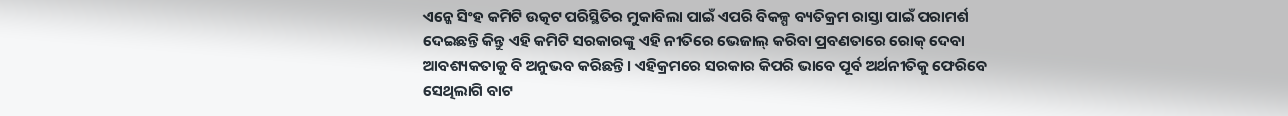ଏନ୍କେ ସିଂହ କମିଟି ଉତ୍କଟ ପରିସ୍ଥିତିର ମୁକାବିଲା ପାଇଁ ଏପରି ବିକଳ୍ପ ବ୍ୟତିକ୍ରମ ରାସ୍ତା ପାଇଁ ପରାମର୍ଶ ଦେଇଛନ୍ତି କିନ୍ତୁ ଏହି କମିଟି ସରକାରଙ୍କୁ ଏହି ନୀତିରେ ଭେଜାଲ୍ କରିବା ପ୍ରବଣତାରେ ରୋକ୍ ଦେବା ଆବଶ୍ୟକତାକୁ ବି ଅନୁଭବ କରିଛନ୍ତି। ଏହିକ୍ରମରେ ସରକାର କିପରି ଭାବେ ପୂର୍ବ ଅର୍ଥନୀତିକୁ ଫେରିବେ ସେଥିଲାଗି ବାଟ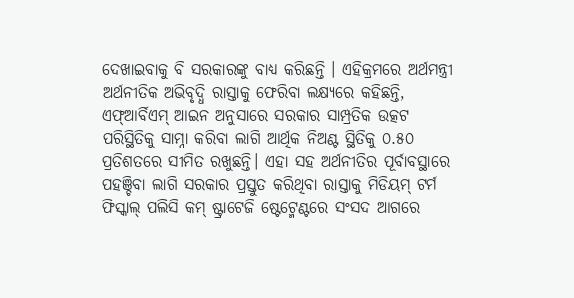ଦେଖାଇବାକୁ ବି ସରକାରଙ୍କୁ ବାଧ୍ୟ କରିଛନ୍ତି । ଏହିକ୍ରମରେ ଅର୍ଥମନ୍ତ୍ରୀ ଅର୍ଥନୀତିକ ଅଭିବୃଦ୍ଧି ରାସ୍ତାକୁ ଫେରିବା ଲକ୍ଷ୍ୟରେ କହିଛନ୍ତି, ଏଫ୍ଆର୍ବିଏମ୍ ଆଇନ ଅନୁସାରେ ସରକାର ସାମ୍ପ୍ରତିକ ଉତ୍କଟ ପରିସ୍ଥିତିକୁ ସାମ୍ନା କରିବା ଲାଗି ଆର୍ଥିକ ନିଅଣ୍ଟ ସ୍ଥିତିକୁ ୦.୫୦ ପ୍ରତିଶତରେ ସୀମିତ ରଖୁଛନ୍ତି। ଏହା ସହ ଅର୍ଥନୀତିର ପୂର୍ବାବସ୍ଥାରେ ପହଞ୍ଚିବା ଲାଗି ସରକାର ପ୍ରସ୍ତୁତ କରିଥିବା ରାସ୍ତାକୁ ମିଡିୟମ୍ ଟର୍ମ ଫିସ୍କାଲ୍ ପଲିସି କମ୍ ଷ୍ଟ୍ରାଟେଜି ଷ୍ଟେଟ୍ମେଣ୍ଟରେ ସଂସଦ ଆଗରେ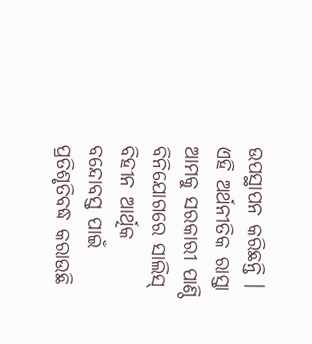ଉପସ୍ଥାପନ କରିଛନ୍ତି । ଏହି ଅର୍ଥନୀତିକ ରାସ୍ତା ଆମକୁ ସରକାରୀ ପାଣ୍ଠି ବିନିଯୋଗରେ ସାଲିସ୍ ବିହୀନ ଆର୍ଥିକ ବନ୍ଦୋବସ୍ତ ପାଇଁ ପ୍ରତିଶୃତିବଦ୍ଧ କରାଉଛି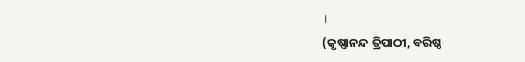।
(କୃଷ୍ଣାନନ୍ଦ ତ୍ରିପାଠୀ, ବରିଷ୍ଠ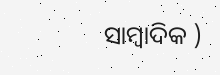ସାମ୍ବାଦିକ )